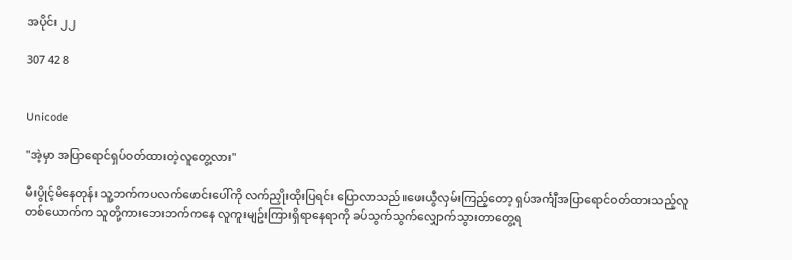အပိုင်း ၂၂

307 42 8


Unicode

"အဲ့မှာ အပြာရောင်ရှပ်ဝတ်ထားတဲ့လူတွေ့လား"

မီးပွိုင့်မိနေတုန်း သူ့ဘက်ကပလက်ဖောင်းပေါ်ကို လက်ညှိုးထိုးပြရင်း ပြောလာသည်။ဖေးယွီလှမ်းကြည့်တော့ ရှပ်အင်္ကျီအပြာရောင်ဝတ်ထားသည့်လူတစ်ယောက်က သူတို့ကားဘေးဘက်ကနေ လူကူးမျဥ်းကြားရှိရာနေရာကို ခပ်သွက်သွက်လျှောက်သွားတာတွေ့ရ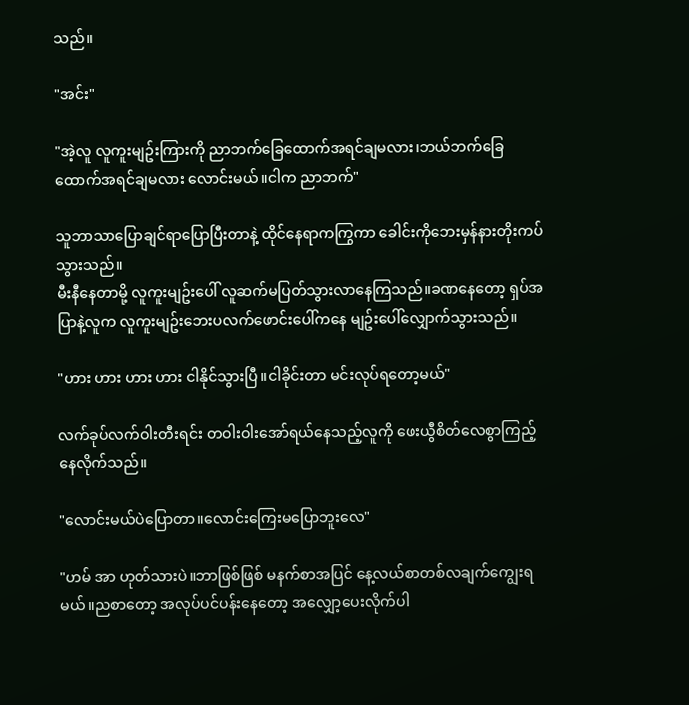သည်။

"အင်း"

"အဲ့လူ လူကူးမျဥ်းကြားကို ညာဘက်ခြေထောက်အရင်ချမလား၊ဘယ်ဘက်ခြေထောက်အရင်ချမလား လောင်းမယ်။ငါက ညာဘက်"

သူဘာသာပြောချင်ရာပြောပြီးတာနဲ့ ထိုင်နေရာကကြွကာ ခေါင်းကိုဘေးမှန်နားတိုးကပ်သွားသည်။
မီးနီနေတာမို့ လူကူးမျဥ်းပေါ် လူဆက်မပြတ်သွားလာနေကြသည်။ခဏနေတော့ ရှပ်အပြာနဲ့လူက လူကူးမျဥ်းဘေးပလက်ဖောင်းပေါ်ကနေ မျဥ်းပေါ်လျှောက်သွားသည်။

"ဟား ဟား ဟား ဟား ငါနိုင်သွားပြီ။ငါခိုင်းတာ မင်းလုပ်ရတော့မယ်"

လက်ခုပ်လက်ဝါးတီးရင်း တဝါးဝါးအော်ရယ်နေသည့်လူကို ဖေးယွီစိတ်လေစွာကြည့်နေလိုက်သည်။

"လောင်းမယ်ပဲပြောတာ။လောင်းကြေးမပြောဘူးလေ"

"ဟမ် အာ ဟုတ်သားပဲ။ဘာဖြစ်ဖြစ် မနက်စာအပြင် နေ့လယ်စာတစ်လချက်ကျွေးရမယ်။ညစာတော့ အလုပ်ပင်ပန်းနေတော့ အလျှော့ပေးလိုက်ပါ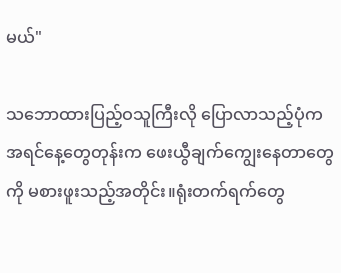မယ်"

သဘောထားပြည့်ဝသူကြီးလို ပြောလာသည့်ပုံက အရင်နေ့တွေတုန်းက ဖေးယွီချက်ကျွေးနေတာတွေကို မစားဖူးသည့်အတိုင်း။ရုံးတက်ရက်တွေ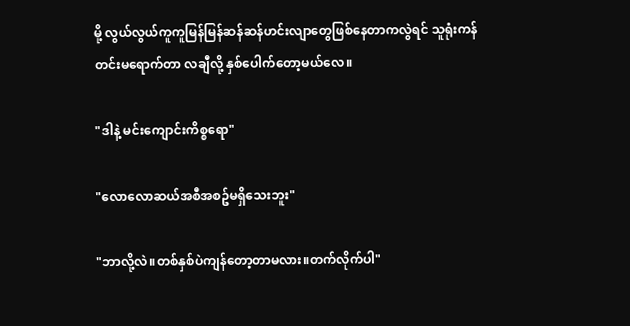မို့ လွယ်လွယ်ကူကူမြန်မြန်ဆန်ဆန်ဟင်းလျာတွေဖြစ်နေတာကလွဲရင် သူရုံးကန်တင်းမရောက်တာ လချီလို့ နှစ်ပေါက်တော့မယ်လေ။

"ဒါနဲ့ မင်းကျောင်းကိစ္စရော"

"လောလောဆယ်အစီအစဥ်မရှိသေးဘူး"

"ဘာလို့လဲ။တစ်နှစ်ပဲကျန်တော့တာမလား။တက်လိုက်ပါ"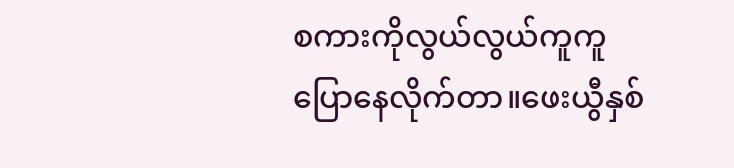စကားကိုလွယ်လွယ်ကူကူပြောနေလိုက်တာ။ဖေးယွီနှစ်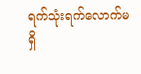ရက်သုံးရက်လောက်မရှိ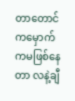တာတောင် ကမှောက်ကမဖြစ်နေတာ လနဲ့ချီ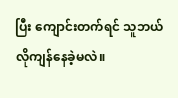ပြီး ကျောင်းတက်ရင် သူဘယ်လိုကျန်နေခဲ့မလဲ။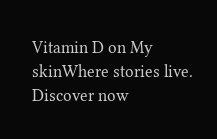Vitamin D on My skinWhere stories live. Discover now